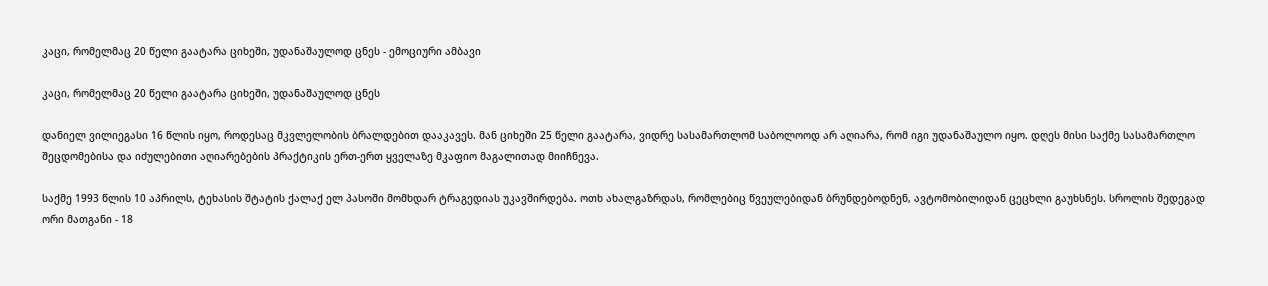კაცი, რომელმაც 20 წელი გაატარა ციხეში, უდანაშაულოდ ცნეს - ემოციური ამბავი

კაცი, რომელმაც 20 წელი გაატარა ციხეში, უდანაშაულოდ ცნეს

დანიელ ვილიეგასი 16 წლის იყო, როდესაც მკვლელობის ბრალდებით დააკავეს. მან ციხეში 25 წელი გაატარა, ვიდრე სასამართლომ საბოლოოდ არ აღიარა, რომ იგი უდანაშაულო იყო. დღეს მისი საქმე სასამართლო შეცდომებისა და იძულებითი აღიარებების პრაქტიკის ერთ-ერთ ყველაზე მკაფიო მაგალითად მიიჩნევა.

საქმე 1993 წლის 10 აპრილს, ტეხასის შტატის ქალაქ ელ პასოში მომხდარ ტრაგედიას უკავშირდება. ოთხ ახალგაზრდას, რომლებიც წვეულებიდან ბრუნდებოდნენ, ავტომობილიდან ცეცხლი გაუხსნეს. სროლის შედეგად ორი მათგანი - 18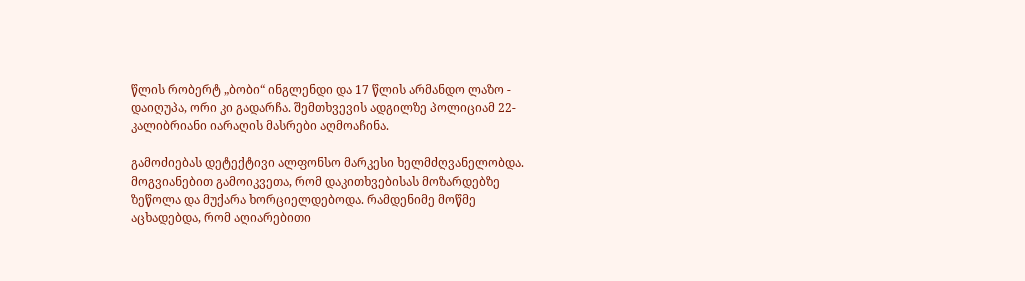წლის რობერტ „ბობი“ ინგლენდი და 17 წლის არმანდო ლაზო - დაიღუპა, ორი კი გადარჩა. შემთხვევის ადგილზე პოლიციამ 22-კალიბრიანი იარაღის მასრები აღმოაჩინა.

გამოძიებას დეტექტივი ალფონსო მარკესი ხელმძღვანელობდა. მოგვიანებით გამოიკვეთა, რომ დაკითხვებისას მოზარდებზე ზეწოლა და მუქარა ხორციელდებოდა. რამდენიმე მოწმე აცხადებდა, რომ აღიარებითი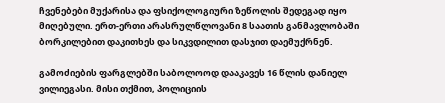ჩვენებები მუქარისა და ფსიქოლოგიური ზეწოლის შედეგად იყო მიღებული. ერთ-ერთი არასრულწლოვანი 8 საათის განმავლობაში ბორკილებით დაკითხეს და სიკვდილით დასჯით დაემუქრნენ.

გამოძიების ფარგლებში საბოლოოდ დააკავეს 16 წლის დანიელ ვილიეგასი. მისი თქმით, პოლიციის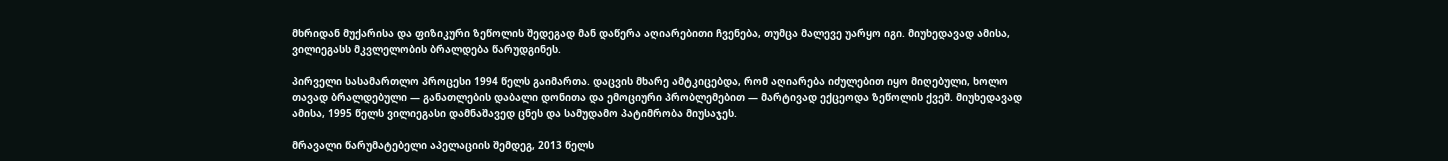მხრიდან მუქარისა და ფიზიკური ზეწოლის შედეგად მან დაწერა აღიარებითი ჩვენება, თუმცა მალევე უარყო იგი. მიუხედავად ამისა, ვილიეგასს მკვლელობის ბრალდება წარუდგინეს.

პირველი სასამართლო პროცესი 1994 წელს გაიმართა. დაცვის მხარე ამტკიცებდა, რომ აღიარება იძულებით იყო მიღებული, ხოლო თავად ბრალდებული — განათლების დაბალი დონითა და ემოციური პრობლემებით — მარტივად ექცეოდა ზეწოლის ქვეშ. მიუხედავად ამისა, 1995 წელს ვილიეგასი დამნაშავედ ცნეს და სამუდამო პატიმრობა მიუსაჯეს.

მრავალი წარუმატებელი აპელაციის შემდეგ, 2013 წელს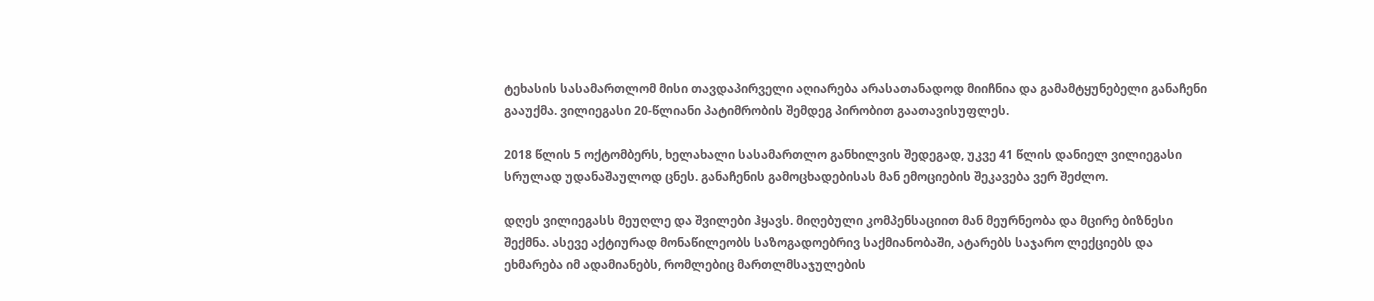ტეხასის სასამართლომ მისი თავდაპირველი აღიარება არასათანადოდ მიიჩნია და გამამტყუნებელი განაჩენი გააუქმა. ვილიეგასი 20-წლიანი პატიმრობის შემდეგ პირობით გაათავისუფლეს.

2018 წლის 5 ოქტომბერს, ხელახალი სასამართლო განხილვის შედეგად, უკვე 41 წლის დანიელ ვილიეგასი სრულად უდანაშაულოდ ცნეს. განაჩენის გამოცხადებისას მან ემოციების შეკავება ვერ შეძლო.

დღეს ვილიეგასს მეუღლე და შვილები ჰყავს. მიღებული კომპენსაციით მან მეურნეობა და მცირე ბიზნესი შექმნა. ასევე აქტიურად მონაწილეობს საზოგადოებრივ საქმიანობაში, ატარებს საჯარო ლექციებს და ეხმარება იმ ადამიანებს, რომლებიც მართლმსაჯულების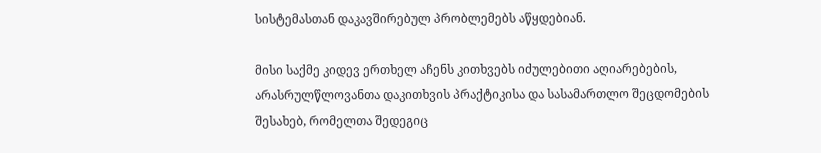სისტემასთან დაკავშირებულ პრობლემებს აწყდებიან.

მისი საქმე კიდევ ერთხელ აჩენს კითხვებს იძულებითი აღიარებების, არასრულწლოვანთა დაკითხვის პრაქტიკისა და სასამართლო შეცდომების შესახებ, რომელთა შედეგიც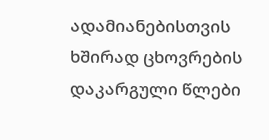ადამიანებისთვის ხშირად ცხოვრების დაკარგული წლები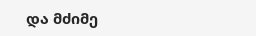და მძიმე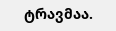ტრავმაა.